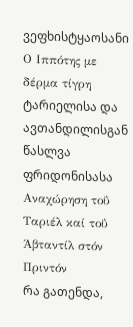ვეფხისტყაოსანი
Ο Ιππότης με δέρμα τίγρη
ტარიელისა და ავთანდილისგან წასლვა ფრიდონისასა
Αναχώρηση τοΰ Ταριέλ καί τοΰ Άβταντίλ στόν Πριντόν
რა გათენდა,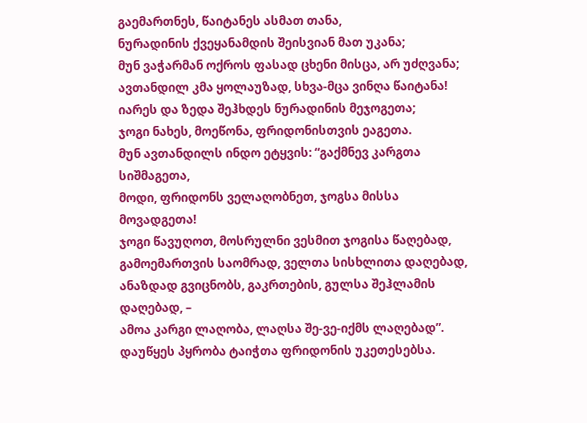გაემართნეს, წაიტანეს ასმათ თანა,
ნურადინის ქვეყანამდის შეისვიან მათ უკანა;
მუნ ვაჭარმან ოქროს ფასად ცხენი მისცა, არ უძღვანა;
ავთანდილ კმა ყოლაუზად, სხვა-მცა ვინღა წაიტანა!
იარეს და ზედა შეჰხდეს ნურადინის მეჯოგეთა;
ჯოგი ნახეს, მოეწონა, ფრიდონისთვის ეაგეთა.
მუნ ავთანდილს ინდო ეტყვის: “გაქმნევ კარგთა სიშმაგეთა,
მოდი, ფრიდონს ველაღობნეთ, ჯოგსა მისსა მოვადგეთა!
ჯოგი წავუღოთ, მოსრულნი ვესმით ჯოგისა წაღებად,
გამოემართვის საომრად, ველთა სისხლითა დაღებად,
ანაზდად გვიცნობს, გაკრთების, გულსა შეჰლამის დაღებად, –
ამოა კარგი ლაღობა, ლაღსა შე-ვე-იქმს ლაღებად”.
დაუწყეს პყრობა ტაიჭთა ფრიდონის უკეთესებსა.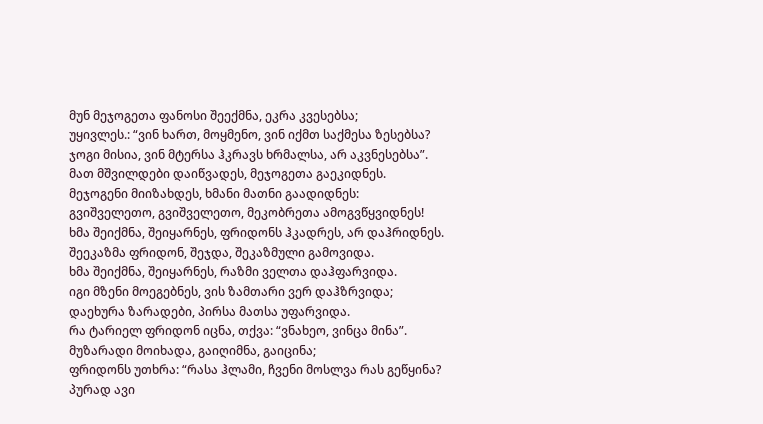მუნ მეჯოგეთა ფანოსი შეექმნა, ეკრა კვესებსა;
უყივლეს.: “ვინ ხართ, მოყმენო, ვინ იქმთ საქმესა ზესებსა?
ჯოგი მისია, ვინ მტერსა ჰკრავს ხრმალსა, არ აკვნესებსა”.
მათ მშვილდები დაიწვადეს, მეჯოგეთა გაეკიდნეს.
მეჯოგენი მიიზახდეს, ხმანი მათნი გაადიდნეს:
გვიშველეთო, გვიშველეთო, მეკობრეთა ამოგვწყვიდნეს!
ხმა შეიქმნა, შეიყარნეს, ფრიდონს ჰკადრეს, არ დაჰრიდნეს.
შეეკაზმა ფრიდონ, შეჯდა, შეკაზმული გამოვიდა.
ხმა შეიქმნა, შეიყარნეს, რაზმი ველთა დაჰფარვიდა.
იგი მზენი მოეგებნეს, ვის ზამთარი ვერ დაჰზრვიდა;
დაეხურა ზარადები, პირსა მათსა უფარვიდა.
რა ტარიელ ფრიდონ იცნა, თქვა: “ვნახეო, ვინცა მინა”.
მუზარადი მოიხადა, გაიღიმნა, გაიცინა;
ფრიდონს უთხრა: “რასა ჰლამი, ჩვენი მოსლვა რას გეწყინა?
პურად ავი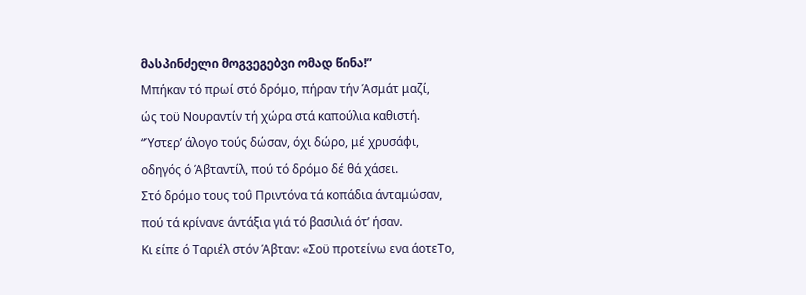მასპინძელი მოგვეგებვი ომად წინა!”
Μπήκαν τό πρωί στό δρόμο, πήραν τήν Άσμάτ μαζί,
ώς τοϋ Νουραντίν τή χώρα στά καπούλια καθιστή.
“Ύστερ’ άλογο τούς δώσαν, όχι δώρο, μέ χρυσάφι,
οδηγός ό Άβταντίλ, πού τό δρόμο δέ θά χάσει.
Στό δρόμο τους τοΰ Πριντόνα τά κοπάδια άνταμώσαν,
πού τά κρίνανε άντάξια γιά τό βασιλιά ότ’ ήσαν.
Κι είπε ό Ταριέλ στόν Άβταν: «Σοϋ προτείνω ενα άοτεΤο,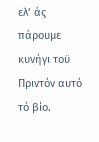ελ’ άς πάρουμε κυνήγι τοϋ Πριντόν αυτό τό βίο.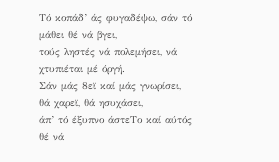Τό κοπάδ’ άς φυγαδέψω, σάν τό μάθει θέ νά βγει,
τούς ληστές νά πολεμήσει, νά χτυπιέται μέ όργή.
Σάν μάς 8εϊ καί μάς γνωρίσει, θά χαρεϊ, θά ησυχάσει,
άπ’ τό έξυπνο άστεΤο καί αύτός θέ νά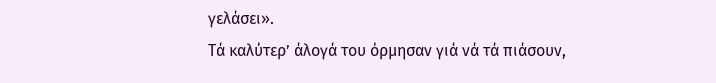γελάσει».
Τά καλύτερ’ άλογά του όρμησαν γιά νά τά πιάσουν,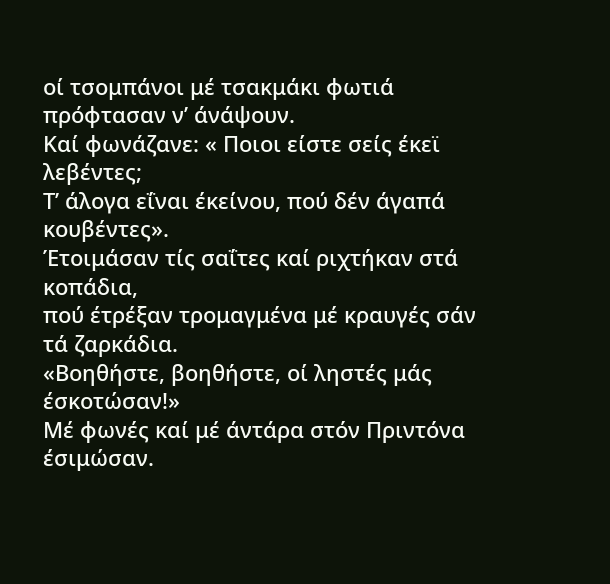οί τσομπάνοι μέ τσακμάκι φωτιά πρόφτασαν ν’ άνάψουν.
Καί φωνάζανε: « Ποιοι είστε σείς έκεϊ λεβέντες;
Τ’ άλογα εΐναι έκείνου, πού δέν άγαπά κουβέντες».
Έτοιμάσαν τίς σαΐτες καί ριχτήκαν στά κοπάδια,
πού έτρέξαν τρομαγμένα μέ κραυγές σάν τά ζαρκάδια.
«Βοηθήστε, βοηθήστε, οί ληστές μάς έσκοτώσαν!»
Μέ φωνές καί μέ άντάρα στόν Πριντόνα έσιμώσαν.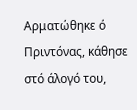Αρματώθηκε ό Πριντόνας, κάθησε στό άλογό του,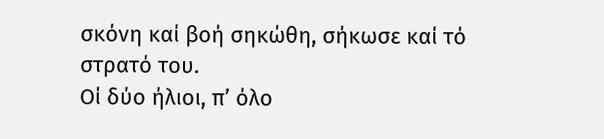σκόνη καί βοή σηκώθη, σήκωσε καί τό στρατό του.
Οί δύο ήλιοι, π’ όλο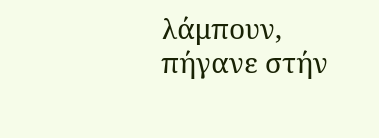λάμπουν, πήγανε στήν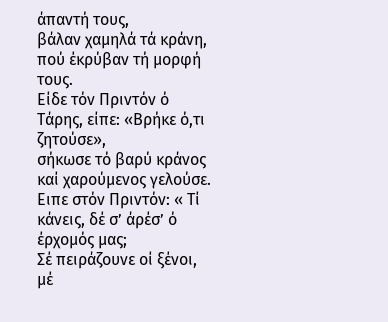άπαντή τους,
βάλαν χαμηλά τά κράνη, πού έκρύβαν τή μορφή τους.
Είδε τόν Πριντόν ό Τάρης, είπε: «Βρήκε ό,τι ζητούσε»,
σήκωσε τό βαρύ κράνος καί χαρούμενος γελούσε.
Ειπε στόν Πριντόν: « Τί κάνεις, δέ σ’ άρέσ’ ό έρχομός μας;
Σέ πειράζουνε οί ξένοι, μέ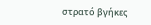στρατό βγήκες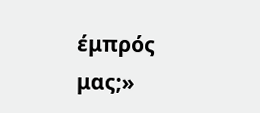έμπρός μας;»